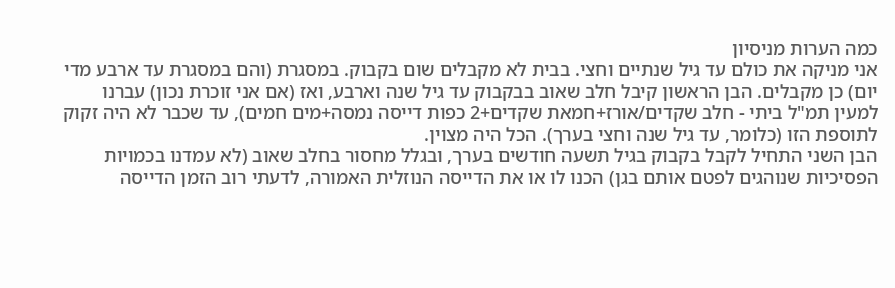כמה הערות מניסיון
אני מניקה את כולם עד גיל שנתיים וחצי. בבית לא מקבלים שום בקבוק. במסגרת (והם במסגרת עד ארבע מדי יום) כן מקבלים. הבן הראשון קיבל חלב שאוב בבקבוק עד גיל שנה וארבע, ואז (אם אני זוכרת נכון) עברנו למעין תמ"ל ביתי - חלב שקדים/אורז+חמאת שקדים+2 כפות דייסה נמסה+מים חמים), עד שכבר לא היה זקוק לתוספת הזו (כלומר, עד גיל שנה וחצי בערך). הכל היה מצוין.
הבן השני התחיל לקבל בקבוק בגיל תשעה חודשים בערך, ובגלל מחסור בחלב שאוב (לא עמדנו בכמויות הפסיכיות שנוהגים לפטם אותם בגן) הכנו לו או את הדייסה הנוזלית האמורה, לדעתי רוב הזמן הדייסה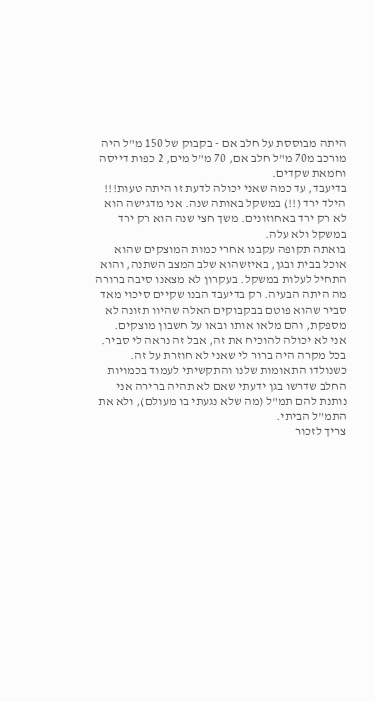היתה מבוססת על חלב אם - בקבוק של 150 מ"ל היה מורכב מ70 מ"ל חלב אם, 70 מ"ל מים, 2 כפות דייסה וחמאת שקדים.
בדיעבד, עד כמה שאני יכולה לדעת זו היתה טעות!!!
הילד ירד (!!) במשקל באותה שנה. אני מדגישה הוא לא רק ירד באחוזונים. משך חצי שנה הוא רק ירד במשקל ולא עלה.
בואתה תקופה עקבנו אחרי כמות המוצקים שהוא אוכל בבית ובגן, באיזשהוא שלב המצב השתנה, והוא התחיל לעלות במשקל. בעקרון לא מצאנו סיבה ברורה מה היתה הבעיה. רק בדיעבד הבנו שקיים סיכוי מאד סביר שהוא פוטם בבקבוקים האלה שהיוו תזונה לא מספקת, והם מלאו אותו ובאו על חשבון מוצקים.
אני לא יכולה להוכיח את זה, אבל זה נראה לי סביר. בכל מקרה היה ברור לי שאני לא חוזרת על זה.
כשנולדו התאומות שלנו והתקשיתי לעמוד בכמויות החלב שדרשו בגן ידעתי שאם לא תהיה ברירה אני נותנת להם תמ"ל (מה שלא נגעתי בו מעולם), ולא את התמ"ל הביתי.
צריך לזכור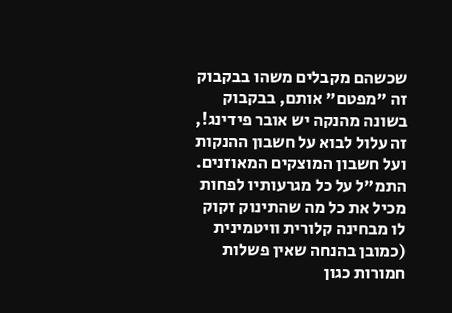שכשהם מקבלים משהו בבקבוק זה "מפטם" אותם, בבקבוק בשונה מהנקה יש אובר פידינג!, זה עלול לבוא על חשבון ההנקות ועל חשבון המוצקים המאוזנים. התמ"ל על כל מגרעותיו לפחות מכיל את כל מה שהתינוק זקוק לו מבחינה קלורית וויטמינית (כמובן בהנחה שאין פשלות חמורות כגון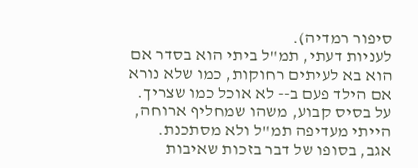סיפור רמדיה).
לעניות דעתי, תמ"ל ביתי הוא בסדר אם הוא בא לעיתים רחוקות, כמו שלא נורא אם הילד פעם ב-- לא אוכל כמו שצריך. על בסיס קבוע, משהו שמחליף ארוחה, הייתי מעדיפה תמ"ל ולא מסתכנת.
אגב, בסופו של דבר בזכות שאיבות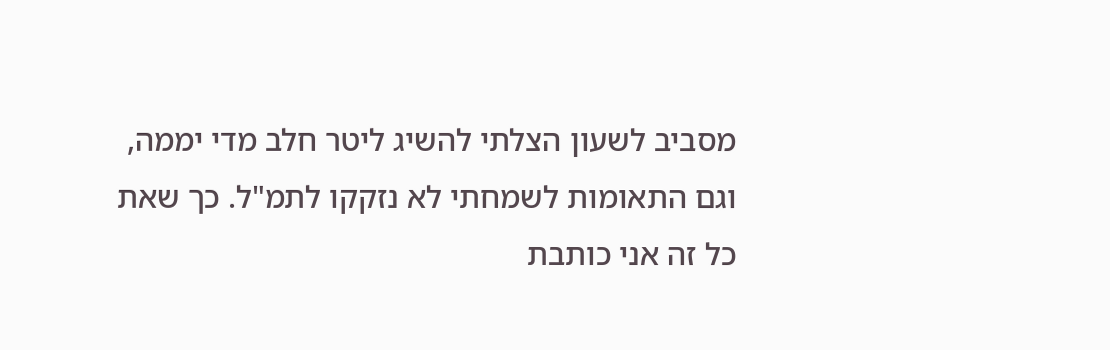מסביב לשעון הצלתי להשיג ליטר חלב מדי יממה, וגם התאומות לשמחתי לא נזקקו לתמ"ל. כך שאת כל זה אני כותבת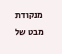מנקודת מבט של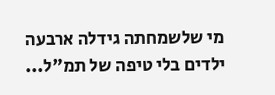מי שלשמחתה גידלה ארבעה ילדים בלי טיפה של תמ"ל...